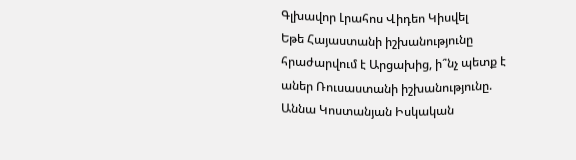Գլխավոր Լրահոս Վիդեո Կիսվել
Եթե Հայաստանի իշխանությունը հրաժարվում է Արցախից, ի՞նչ պետք է աներ Ռուսաստանի իշխանությունը. Աննա Կոստանյան Իսկական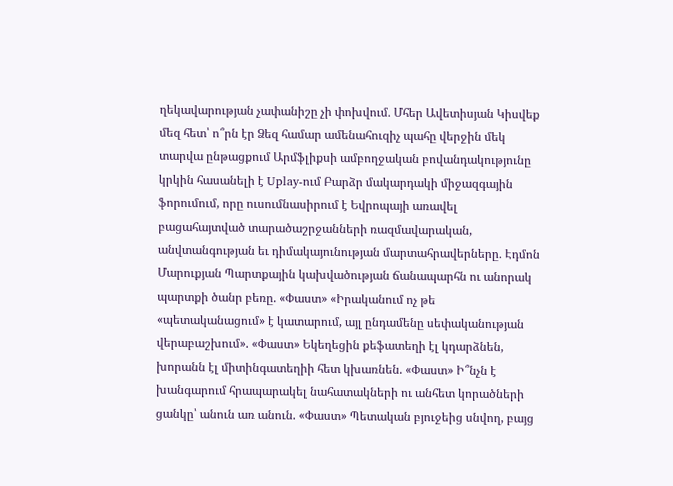ղեկավարության չափանիշը չի փոխվում․ Մհեր Ավետիսյան Կիսվեք մեզ հետ՝ ո՞րն էր Ձեզ համար ամենահուզիչ պահը վերջին մեկ տարվա ընթացքում Արմֆլիքսի ամբողջական բովանդակությունը կրկին հասանելի է Uplay-ում Բարձր մակարդակի միջազգային ֆորումում, որը ուսումնասիրում է Եվրոպայի առավել բացահայտված տարածաշրջանների ռազմավարական, անվտանգության եւ դիմակայունության մարտահրավերները․ Էդմոն Մարուքյան Պարտքային կախվածության ճանապարհն ու անորակ պարտքի ծանր բեռը. «Փաստ» «Իրականում ոչ թե «պետականացում» է կատարում, այլ ընդամենը սեփականության վերաբաշխում». «Փաստ» Եկեղեցին քեֆատեղի էլ կդարձնեն, խորանն էլ միտինգատեղիի հետ կխառնեն. «Փաստ» Ի՞նչն է խանգարում հրապարակել նահատակների ու անհետ կորածների ցանկը՝ անուն առ անուն. «Փաստ» Պետական բյուջեից սնվող, բայց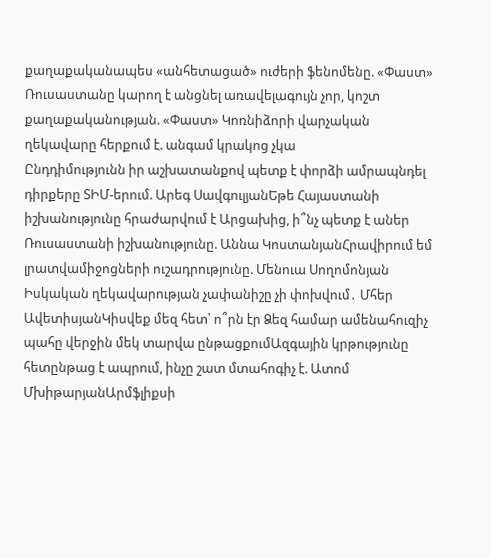քաղաքականապես «անհետացած» ուժերի ֆենոմենը. «Փաստ» Ռուսաստանը կարող է անցնել առավելագույն չոր, կոշտ քաղաքականության. «Փաստ» Կոռնիձորի վարչական ղեկավարը հերքում է. անգամ կրակոց չկա
Ընդդիմությունն իր աշխատանքով պետք է փորձի ամրապնդել դիրքերը ՏԻՄ-երում. Արեգ ՍավգուլյանԵթե Հայաստանի իշխանությունը հրաժարվում է Արցախից, ի՞նչ պետք է աներ Ռուսաստանի իշխանությունը. Աննա ԿոստանյանՀրավիրում եմ լրատվամիջոցների ուշադրությունը. Մենուա Սողոմոնյան Իսկական ղեկավարության չափանիշը չի փոխվում․ Մհեր ԱվետիսյանԿիսվեք մեզ հետ՝ ո՞րն էր Ձեզ համար ամենահուզիչ պահը վերջին մեկ տարվա ընթացքումԱզգային կրթությունը հետընթաց է ապրում, ինչը շատ մտահոգիչ է. Ատոմ ՄխիթարյանԱրմֆլիքսի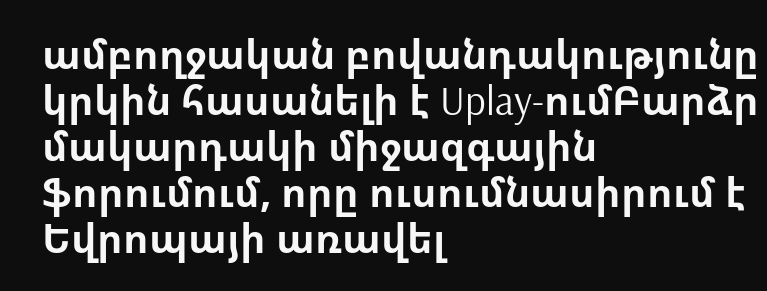ամբողջական բովանդակությունը կրկին հասանելի է Uplay-ումԲարձր մակարդակի միջազգային ֆորումում, որը ուսումնասիրում է Եվրոպայի առավել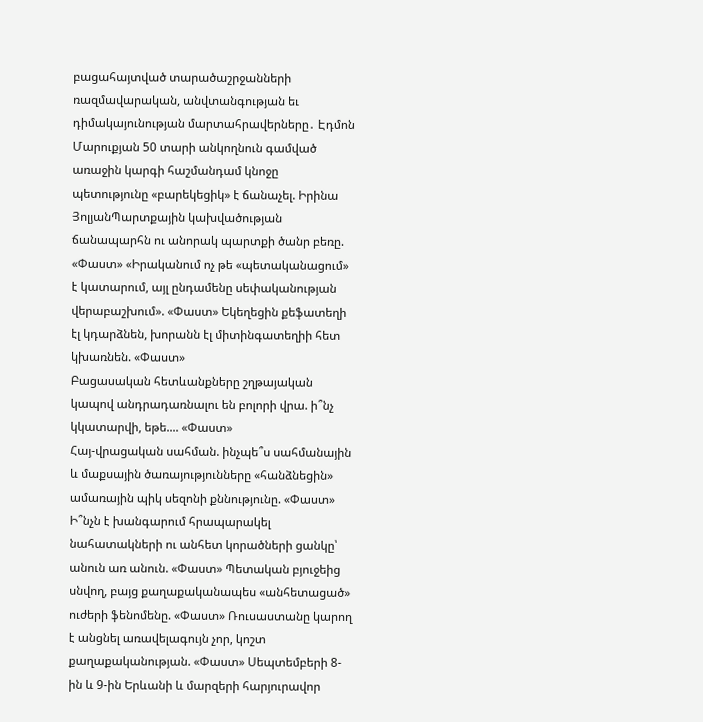բացահայտված տարածաշրջանների ռազմավարական, անվտանգության եւ դիմակայունության մարտահրավերները․ Էդմոն Մարուքյան 50 տարի անկողնուն գամված առաջին կարգի հաշմանդամ կնոջը պետությունը «բարեկեցիկ» է ճանաչել. Իրինա ՅոլյանՊարտքային կախվածության ճանապարհն ու անորակ պարտքի ծանր բեռը. «Փաստ» «Իրականում ոչ թե «պետականացում» է կատարում, այլ ընդամենը սեփականության վերաբաշխում». «Փաստ» Եկեղեցին քեֆատեղի էլ կդարձնեն, խորանն էլ միտինգատեղիի հետ կխառնեն. «Փաստ»
Բացասական հետևանքները շղթայական կապով անդրադառնալու են բոլորի վրա. ի՞նչ կկատարվի, եթե.... «Փաստ»
Հայ-վրացական սահման. ինչպե՞ս սահմանային և մաքսային ծառայությունները «հանձնեցին» ամառային պիկ սեզոնի քննությունը. «Փաստ»
Ի՞նչն է խանգարում հրապարակել նահատակների ու անհետ կորածների ցանկը՝ անուն առ անուն. «Փաստ» Պետական բյուջեից սնվող, բայց քաղաքականապես «անհետացած» ուժերի ֆենոմենը. «Փաստ» Ռուսաստանը կարող է անցնել առավելագույն չոր, կոշտ քաղաքականության. «Փաստ» Սեպտեմբերի 8-ին և 9-ին Երևանի և մարզերի հարյուրավոր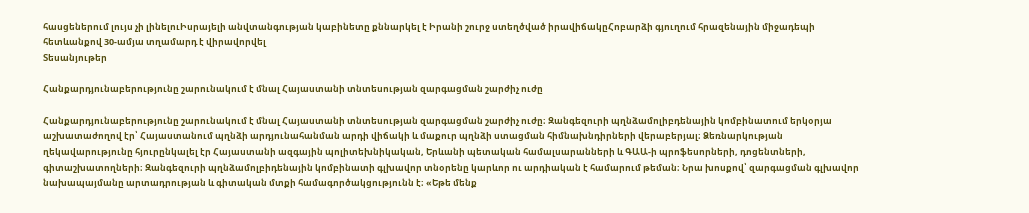հասցեներում լույս չի լինելուԻսրայելի անվտանգության կաբինետը քննարկել է Իրանի շուրջ ստեղծված իրավիճակըՀոբարձի գյուղում հրազենային միջադեպի հետևանքով 30-ամյա տղամարդ է վիրավորվել
Տեսանյութեր

Հանքարդյունաբերությունը շարունակում է մնալ Հայաստանի տնտեսության զարգացման շարժիչ ուժը

Հանքարդյունաբերությունը շարունակում է մնալ Հայաստանի տնտեսության զարգացման շարժիչ ուժը։ Զանգեզուրի պղնձամոլիբդենային կոմբինատում երկօրյա աշխատաժողով էր՝ Հայաստանում պղնձի արդյունահանման արդի վիճակի և մաքուր պղնձի ստացման հիմնախնդիրների վերաբերյալ։ Ձեռնարկության ղեկավարությունը հյուրընկալել էր Հայաստանի ազգային պոլիտեխնիկական, Երևանի պետական համալսարանների և ԳԱԱ-ի պրոֆեսորների, դոցենտների, գիտաշխատողների։ Զանգեզուրի պղնձամոլբիդենային կոմբինատի գլխավոր տնօրենը կարևոր ու արդիական է համարում թեման։ Նրա խոսքով՝ զարգացման գլխավոր նախապայմանը արտադրության և գիտական մտքի համագործակցությունն է։ «Եթե մենք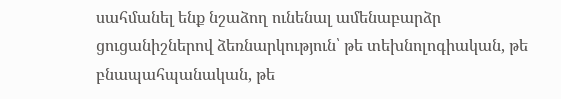սահմանել ենք նշաձող ունենալ ամենաբարձր ցուցանիշներով ձեռնարկություն՝ թե տեխնոլոգիական, թե բնապահպանական, թե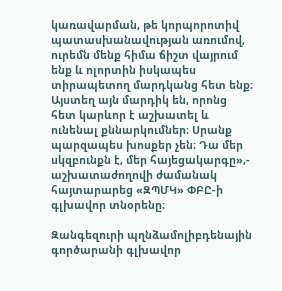կառավարման, թե կորպորոտիվ պատասխանավության առումով, ուրեմն մենք հիմա ճիշտ վայրում ենք և ոլորտին իսկապես տիրապետող մարդկանց հետ ենք։ Այստեղ այն մարդիկ են, որոնց հետ կարևոր է աշխատել և ունենալ քննարկումներ։ Սրանք պարզապես խոսքեր չեն։ Դա մեր սկզբունքն է, մեր հայեցակարգը»,- աշխատաժողովի ժամանակ հայտարարեց «ԶՊՄԿ» ՓԲԸ-ի գլխավոր տնօրենը։

Զանգեզուրի պղնձամոլիբդենային գործարանի գլխավոր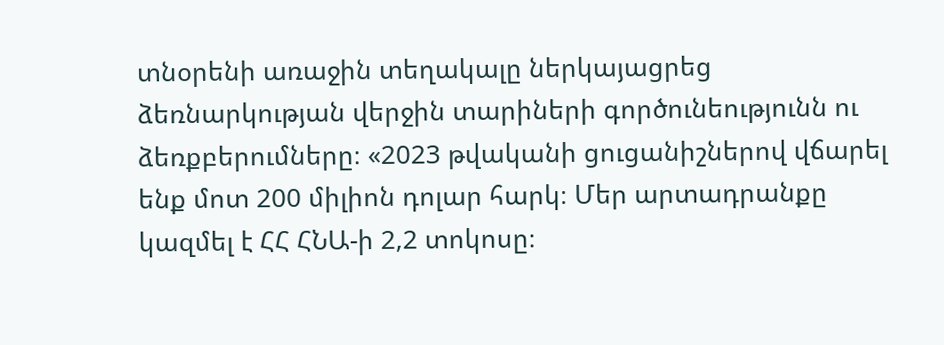տնօրենի առաջին տեղակալը ներկայացրեց ձեռնարկության վերջին տարիների գործունեությունն ու ձեռքբերումները։ «2023 թվականի ցուցանիշներով վճարել ենք մոտ 200 միլիոն դոլար հարկ։ Մեր արտադրանքը կազմել է ՀՀ ՀՆԱ-ի 2,2 տոկոսը։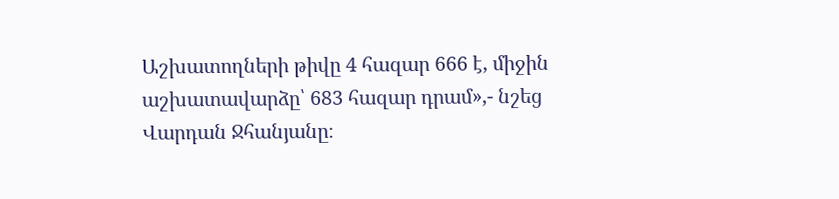Աշխատողների թիվը 4 հազար 666 է, միջին աշխատավարձը՝ 683 հազար դրամ»,- նշեց Վարդան Ջհանյանը։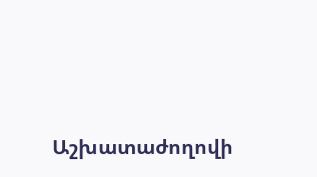Աշխատաժողովի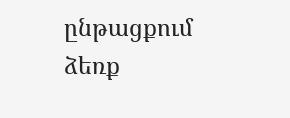ընթացքում ձեռք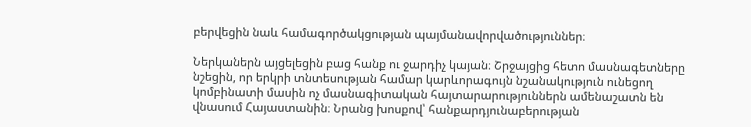բերվեցին նաև համագործակցության պայմանավորվածություններ։

Ներկաներն այցելեցին բաց հանք ու ջարդիչ կայան։ Շրջայցից հետո մասնագետները նշեցին, որ երկրի տնտեսության համար կարևորագույն նշանակություն ունեցող կոմբինատի մասին ոչ մասնագիտական հայտարարություններն ամենաշատն են վնասում Հայաստանին։ Նրանց խոսքով՝ հանքարդյունաբերության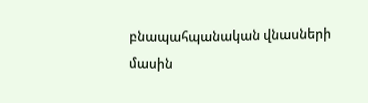բնապահպանական վնասների մասին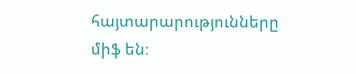հայտարարությունները միֆ են։